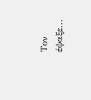Τον έψαξε...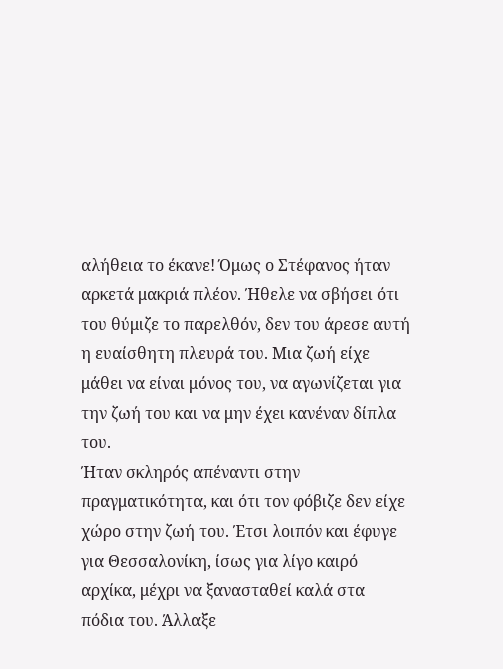αλήθεια το έκανε! Όμως ο Στέφανος ήταν αρκετά μακριά πλέον. Ήθελε να σβήσει ότι του θύμιζε το παρελθόν, δεν του άρεσε αυτή η ευαίσθητη πλευρά του. Μια ζωή είχε μάθει να είναι μόνος του, να αγωνίζεται για την ζωή του και να μην έχει κανέναν δίπλα του.
Ήταν σκληρός απέναντι στην πραγματικότητα, και ότι τον φόβιζε δεν είχε χώρο στην ζωή του. Έτσι λοιπόν και έφυγε για Θεσσαλονίκη, ίσως για λίγο καιρό αρχίκα, μέχρι να ξανασταθεί καλά στα πόδια του. Άλλαξε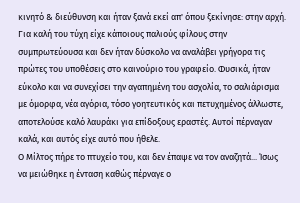κινητό & διεύθυνση και ήταν ξανά εκεί απ' όπου ξεκίνησε: στην αρχή. Για καλή του τύχη είχε κάποιους παλιούς φίλους στην συμπρωτεύουσα και δεν ήταν δύσκολο να αναλάβει γρήγορα τις πρώτες του υποθέσεις στο καινούριο του γραφείο. Φυσικά, ήταν εύκολο και να συνεχίσει την αγαπημένη του ασχολία, το σαλιάρισμα με όμορφα, νέα αγόρια, τόσο γοητευτικός και πετυχημένος άλλωστε, αποτελούσε καλό λαυράκι για επίδοξους εραστές. Αυτοί πέρναγαν καλά, και αυτός είχε αυτό που ήθελε.
Ο Μίλτος πήρε το πτυχείο του, και δεν έπαψε να τον αναζητά... Ίσως να μειώθηκε η ένταση καθώς πέρναγε ο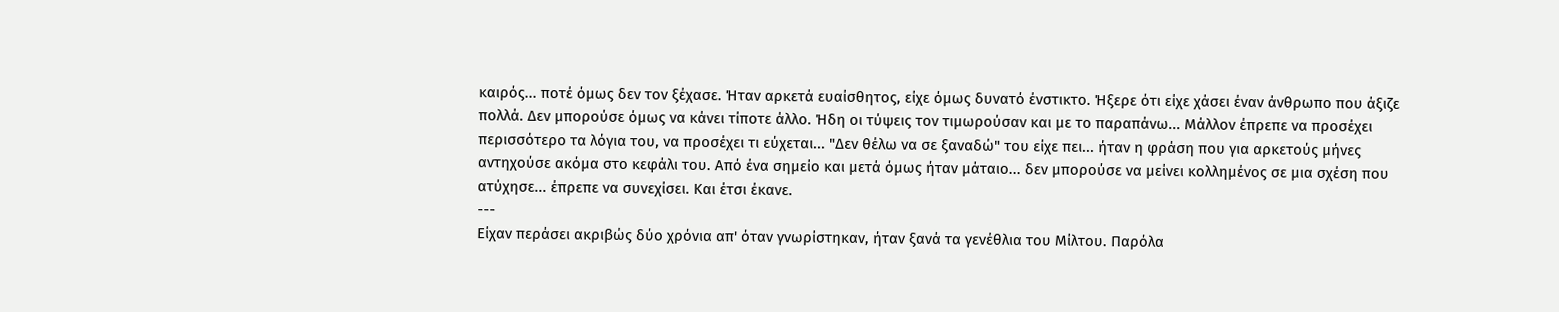καιρός... ποτέ όμως δεν τον ξέχασε. Ήταν αρκετά ευαίσθητος, είχε όμως δυνατό ένστικτο. Ήξερε ότι είχε χάσει έναν άνθρωπο που άξιζε πολλά. Δεν μπορούσε όμως να κάνει τίποτε άλλο. Ήδη οι τύψεις τον τιμωρούσαν και με το παραπάνω... Μάλλον έπρεπε να προσέχει περισσότερο τα λόγια του, να προσέχει τι εύχεται... "Δεν θέλω να σε ξαναδώ" του είχε πει... ήταν η φράση που για αρκετούς μήνες αντηχούσε ακόμα στο κεφάλι του. Από ένα σημείο και μετά όμως ήταν μάταιο... δεν μπορούσε να μείνει κολλημένος σε μια σχέση που ατύχησε... έπρεπε να συνεχίσει. Και έτσι έκανε.
---
Είχαν περάσει ακριβώς δύο χρόνια απ' όταν γνωρίστηκαν, ήταν ξανά τα γενέθλια του Μίλτου. Παρόλα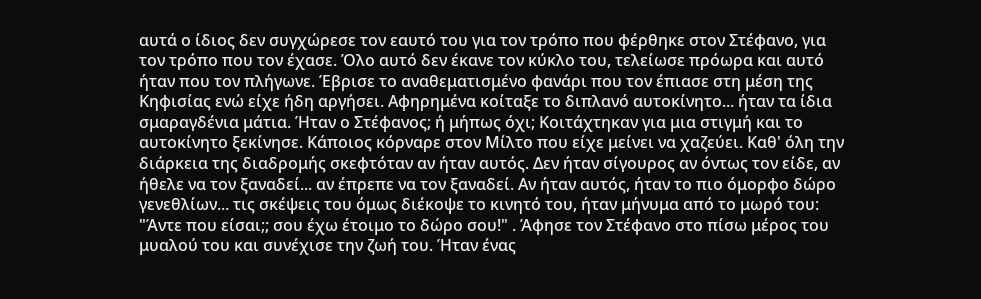αυτά ο ίδιος δεν συγχώρεσε τον εαυτό του για τον τρόπο που φέρθηκε στον Στέφανο, για τον τρόπο που τον έχασε. Όλο αυτό δεν έκανε τον κύκλο του, τελείωσε πρόωρα και αυτό ήταν που τον πλήγωνε. Έβρισε το αναθεματισμένο φανάρι που τον έπιασε στη μέση της Κηφισίας ενώ είχε ήδη αργήσει. Αφηρημένα κοίταξε το διπλανό αυτοκίνητο... ήταν τα ίδια σμαραγδένια μάτια. Ήταν ο Στέφανος; ή μήπως όχι; Κοιτάχτηκαν για μια στιγμή και το αυτοκίνητο ξεκίνησε. Κάποιος κόρναρε στον Μίλτο που είχε μείνει να χαζεύει. Καθ' όλη την διάρκεια της διαδρομής σκεφτόταν αν ήταν αυτός. Δεν ήταν σίγουρος αν όντως τον είδε, αν ήθελε να τον ξαναδεί... αν έπρεπε να τον ξαναδεί. Αν ήταν αυτός, ήταν το πιο όμορφο δώρο γενεθλίων... τις σκέψεις του όμως διέκοψε το κινητό του, ήταν μήνυμα από το μωρό του: "Άντε που είσαι;; σου έχω έτοιμο το δώρο σου!" . Άφησε τον Στέφανο στο πίσω μέρος του μυαλού του και συνέχισε την ζωή του. Ήταν ένας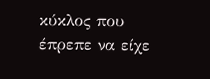κύκλος που έπρεπε να είχε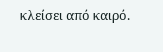κλείσει από καιρό.